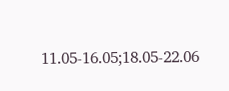11․05-16․05;18․05-22․06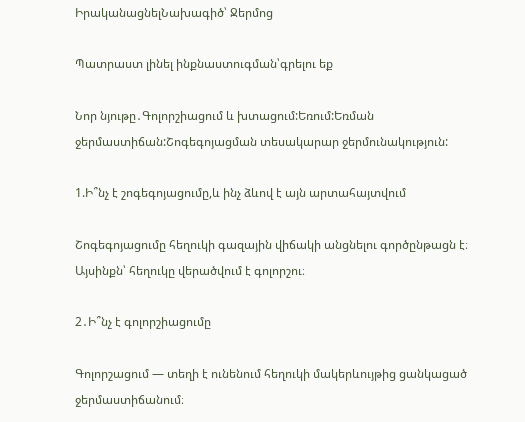ԻրականացնելՆախագիծ՝ Ջերմոց

Պատրաստ լինել ինքնաստուգման՝գրելու եք

Նոր նյութը․Գոլորշիացում և խտացում:Եռում:Եռման ջերմաստիճան:Շոգեգոյացման տեսակարար ջերմունակություն:

1.Ի՞նչ է շոգեգոյացումը,և ինչ ձևով է այն արտահայտվում

Շոգեգոյացումը հեղուկի գազային վիճակի անցնելու գործընթացն է։ Այսինքն՝ հեղուկը վերածվում է գոլորշու։

2․Ի՞նչ է գոլորշիացումը

Գոլորշացում — տեղի է ունենում հեղուկի մակերևույթից ցանկացած ջերմաստիճանում։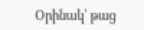Օրինակ՝ թաց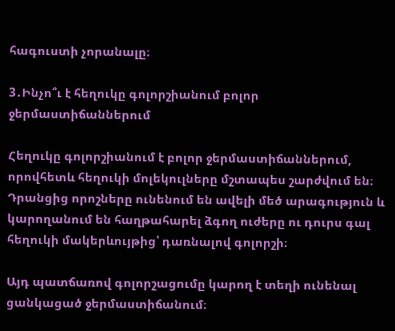հագուստի չորանալը։

3․Ինչո՞ւ է հեղուկը գոլորշիանում բոլոր ջերմաստիճաններում

Հեղուկը գոլորշիանում է բոլոր ջերմաստիճաններում, որովհետև հեղուկի մոլեկուլները մշտապես շարժվում են։ Դրանցից որոշները ունենում են ավելի մեծ արագություն և կարողանում են հաղթահարել ձգող ուժերը ու դուրս գալ հեղուկի մակերևույթից՝ դառնալով գոլորշի։

Այդ պատճառով գոլորշացումը կարող է տեղի ունենալ ցանկացած ջերմաստիճանում։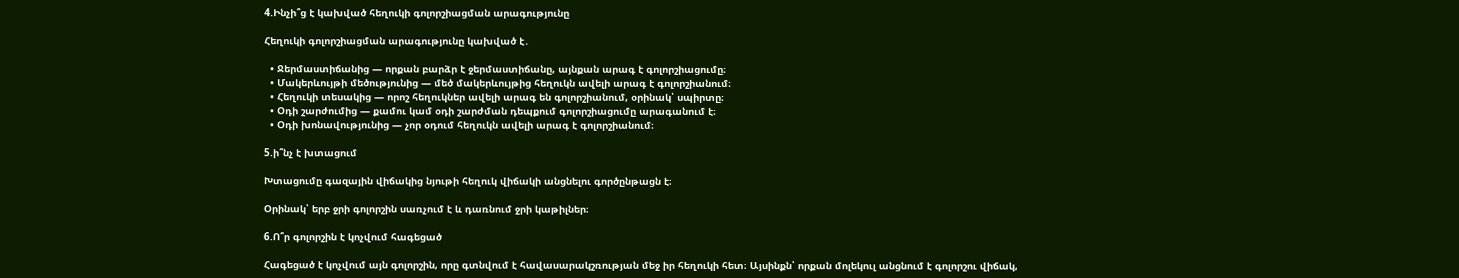4.Ինչի՞ց է կախված հեղուկի գոլորշիացման արագությունը

Հեղուկի գոլորշիացման արագությունը կախված է․

  • Ջերմաստիճանից — որքան բարձր է ջերմաստիճանը, այնքան արագ է գոլորշիացումը։
  • Մակերևույթի մեծությունից — մեծ մակերևույթից հեղուկն ավելի արագ է գոլորշիանում։
  • Հեղուկի տեսակից — որոշ հեղուկներ ավելի արագ են գոլորշիանում, օրինակ՝ սպիրտը։
  • Օդի շարժումից — քամու կամ օդի շարժման դեպքում գոլորշիացումը արագանում է։
  • Օդի խոնավությունից — չոր օդում հեղուկն ավելի արագ է գոլորշիանում։

5.ի՞նչ է խտացում

Խտացումը գազային վիճակից նյութի հեղուկ վիճակի անցնելու գործընթացն է։

Օրինակ՝ երբ ջրի գոլորշին սառչում է և դառնում ջրի կաթիլներ։

6.Ո՞ր գոլորշին է կոչվում հագեցած

Հագեցած է կոչվում այն գոլորշին, որը գտնվում է հավասարակշռության մեջ իր հեղուկի հետ։ Այսինքն՝ որքան մոլեկուլ անցնում է գոլորշու վիճակ,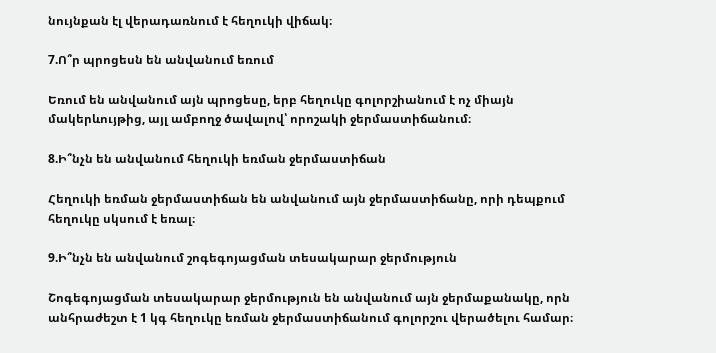նույնքան էլ վերադառնում է հեղուկի վիճակ։

7.Ո՞ր պրոցեսն են անվանում եռում

Եռում են անվանում այն պրոցեսը, երբ հեղուկը գոլորշիանում է ոչ միայն մակերևույթից, այլ ամբողջ ծավալով՝ որոշակի ջերմաստիճանում։

8.Ի՞նչն են անվանում հեղուկի եռման ջերմաստիճան

Հեղուկի եռման ջերմաստիճան են անվանում այն ջերմաստիճանը, որի դեպքում հեղուկը սկսում է եռալ։

9.Ի՞նչն են անվանում շոգեգոյացման տեսակարար ջերմություն

Շոգեգոյացման տեսակարար ջերմություն են անվանում այն ջերմաքանակը, որն անհրաժեշտ է 1 կգ հեղուկը եռման ջերմաստիճանում գոլորշու վերածելու համար։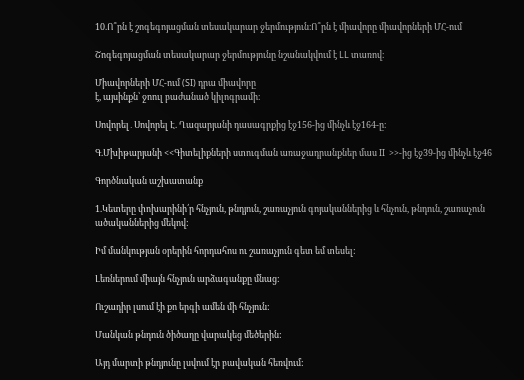10.Ո՞րն է շոգեգոյացման տեսակարար ջերմություն։Ո՞րն է միավորը միավորների ՄՀ-ում

Շոգեգոյացման տեսակարար ջերմությունը նշանակվում է LL տառով։

Միավորների ՄՀ-ում (SI) դրա միավորը
է, այսինքն՝ ջոուլ բաժանած կիլոգրամի։

Սովորել․Սովորել Է. Ղազարյանի դասագրքից էջ156-ից մինչև էջ164-ը։

Գ.Մխիթարյանի <<Գիտելիքների ստուգման առաջադրանքներ մաս II  >>-ից էջ39-ից մինչև էջ46

Գործնական աշխատանք

1.Կետերը փոխարինի՛ր հնչյուն, թնդյուն, շառաչյուն գոյականներից և հնչուն, թնդուն, շառաչուն ածականներից մեկով:

Իմ մանկության օրերին հորդահոս ու շառաչյուն գետ եմ տեսել:

Լեռներում միայն հնչյուն արձագանքը մնաց:

Ուշադիր լսում էի քո երգի ամեն մի հնչյուն:

Մանկան թնդուն ծիծաղը վարակեց մեծերին:

Այդ մարտի թնդյունը լսվում էր բավական հեռվում: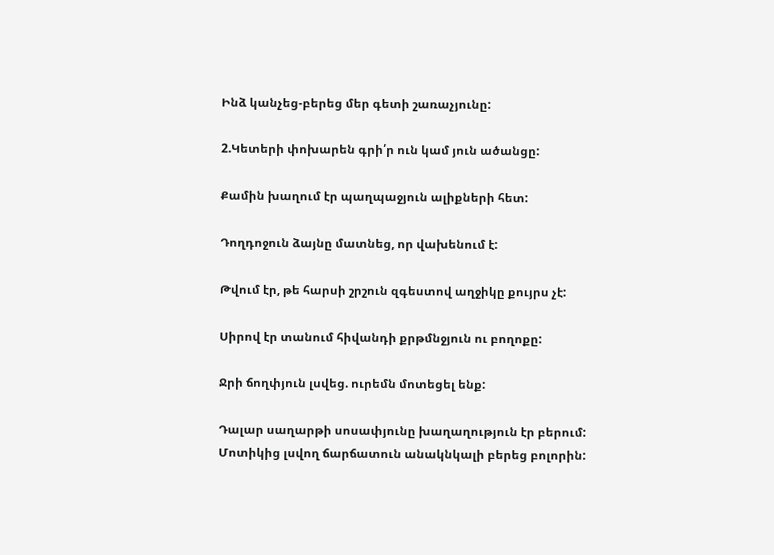Ինձ կանչեց-բերեց մեր գետի շառաչյունը:

2.Կետերի փոխարեն գրի՛ր ուն կամ յուն ածանցը:

Քամին խաղում էր պաղպաջյուն ալիքների հետ:

Դողդոջուն ձայնը մատնեց, որ վախենում է:

Թվում էր, թե հարսի շրշուն զգեստով աղջիկը քույրս չէ:

Սիրով էր տանում հիվանդի քրթմնջյուն ու բողոքը:

Ջրի ճողփյուն լսվեց. ուրեմն մոտեցել ենք:

Դալար սաղարթի սոսափյունը խաղաղություն էր բերում: Մոտիկից լսվող ճարճատուն անակնկալի բերեց բոլորին: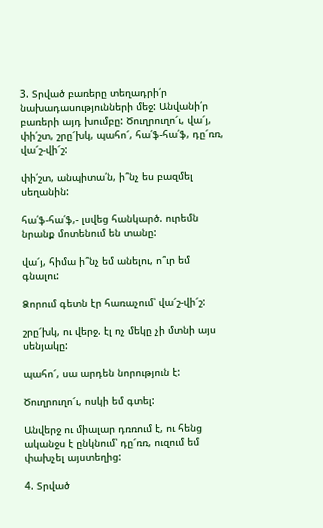3. Տրված բառերը տեղադրի՛ր նախադասությունների մեջ: Անվանի՛ր բառերի այդ խումբը: Ծուղրուղո՜ւ, վա՜յ, փի՛շտ, շրը՜խկ, պահո՜, հա՛ֆ-հա՛ֆ, դը՜ռռ, վա՜շ-վի՜շ:

փի՛շտ, անպիտա՛ն, ի՞նչ ես բազմել սեղանին:

հա՛ֆ-հա՛ֆ,- լսվեց հանկարծ. ուրեմն նրանք մոտենում են տանը:

վա՜յ, հիմա ի՞նչ եմ անելու, ո՞ւր եմ գնալու:

Ձորում գետն էր հառաչում՝ վա՜շ-վի՜շ:

շրը՜խկ, ու վերջ. էլ ոչ մեկը չի մտնի այս սենյակը:

պահո՜, սա արդեն նորություն է:

Ծուղրուղո՜ւ, ոսկի եմ գտել:

Անվերջ ու միալար դռռում է, ու հենց ականջս է ընկնում՝ դը՜ռռ, ուզում եմ փախչել այստեղից:

4. Տրված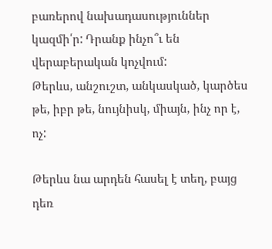բառերով նախադասություններ կազմի՛ր: Դրանք ինչո՞ւ են վերաբերական կոչվում:
Թերևս, անշուշտ, անկասկած, կարծես թե, իբր թե, նույնիսկ, միայն, ինչ որ է, ոչ:

Թերևս նա արդեն հասել է տեղ, բայց դեռ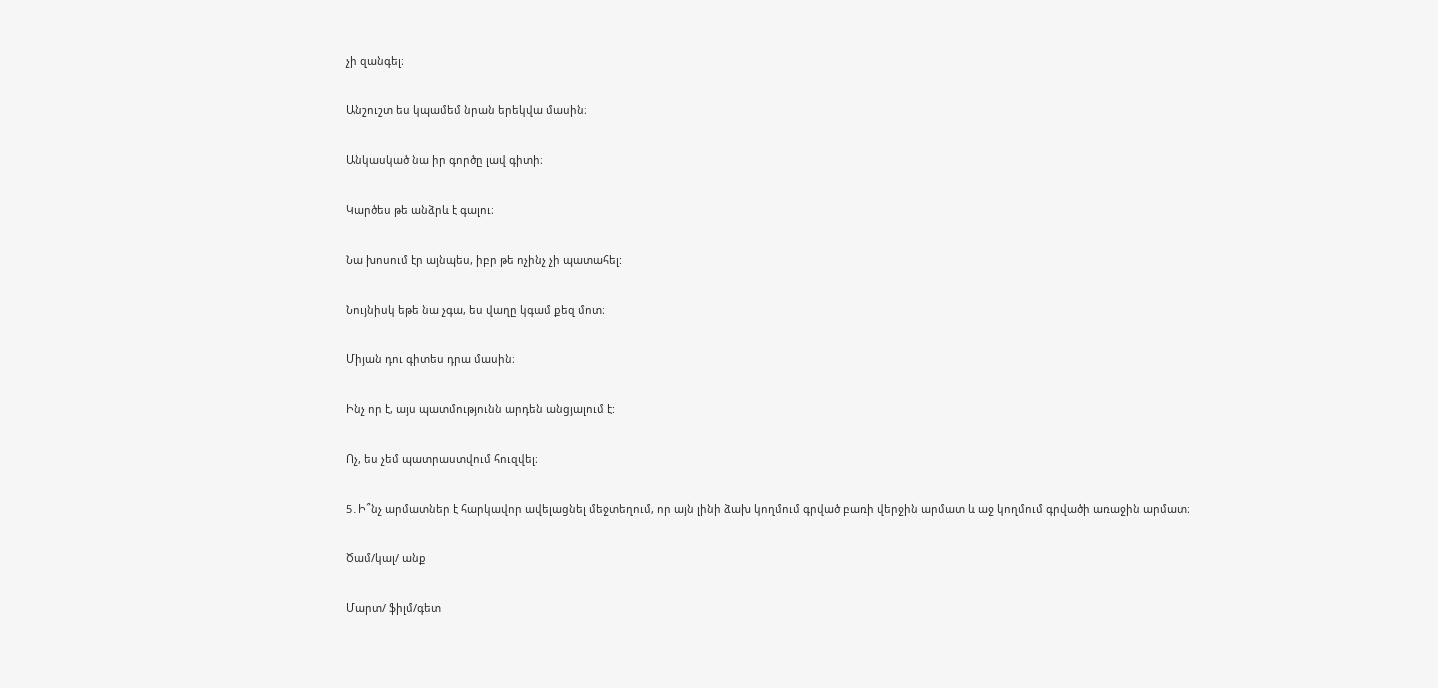չի զանգել։

Անշուշտ ես կպամեմ նրան երեկվա մասին։

Անկասկած նա իր գործը լավ գիտի։

Կարծես թե անձրև է գալու։

Նա խոսում էր այնպես, իբր թե ոչինչ չի պատահել:

Նույնիսկ եթե նա չգա, ես վաղը կգամ քեզ մոտ։

Միյան դու գիտես դրա մասին։

Ինչ որ է, այս պատմությունն արդեն անցյալում է:

Ոչ, ես չեմ պատրաստվում հուզվել։

5․Ի՞նչ արմատներ է հարկավոր ավելացնել մեջտեղում, որ այն լինի ձախ կողմում գրված բառի վերջին արմատ և աջ կողմում գրվածի առաջին արմատ։

Ծամ/կալ/ անք

Մարտ/ ֆիլմ/գետ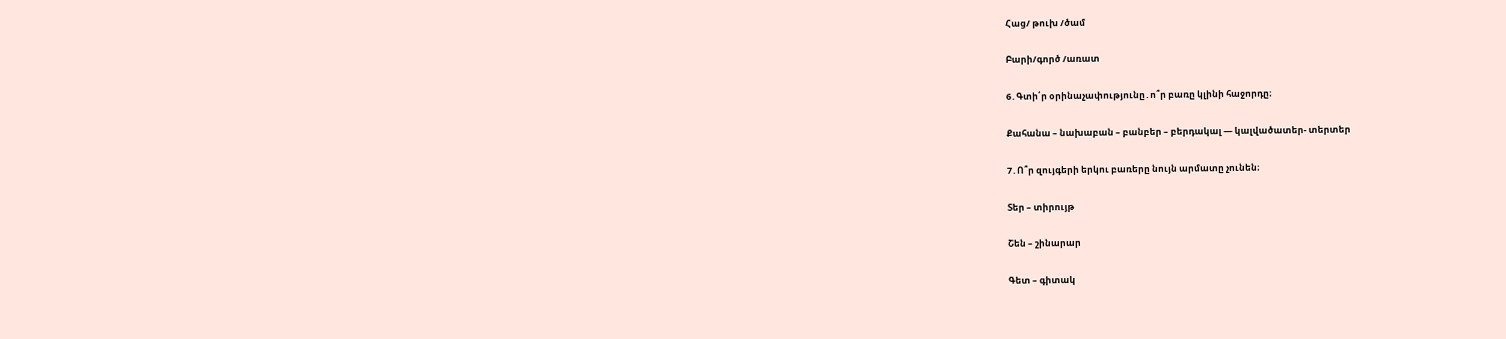Հաց/ թուխ /ծամ

Բարի/գործ /առատ

6․Գտի՛ր օրինաչափությունը․ո՞ր բառը կլինի հաջորդը։

Քահանա – նախաբան – բանբեր – բերդակալ — կալվածատեր- տերտեր

7․Ո՞ր զույգերի երկու բառերը նույն արմատը չունեն։

Տեր – տիրույթ

Շեն – շինարար

Գետ – գիտակ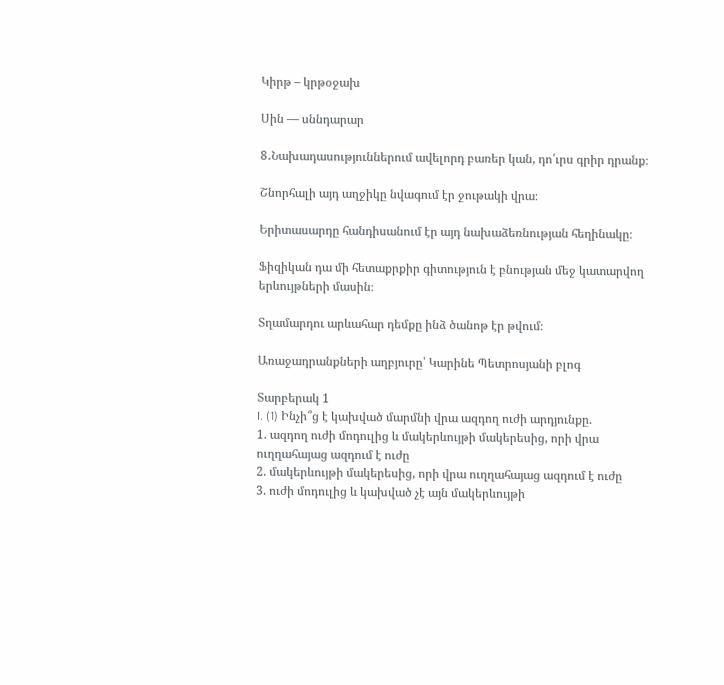Կիրթ – կրթօջախ

Սին — սննդարար

8․Նախադասություններում ավելորդ բառեր կան, դո՛ւրս գրիր դրանք։

Շնորհալի այդ աղջիկը նվագում էր ջութակի վրա։

Երիտասարդը հանդիսանում էր այդ նախաձեռնության հեղինակը։

Ֆիզիկան դա մի հետաքրքիր գիտություն է բնության մեջ կատարվող երևույթների մասին։

Տղամարդու արևահար դեմքը ինձ ծանոթ էր թվում։

Առաջադրանքների աղբյուրը՝ Կարինե Պետրոսյանի բլոգ

Տարբերակ 1
I. (1) Ինչի՞ց է կախված մարմնի վրա ազդող ուժի արդյունքը.
1. ազդող ուժի մոդուլից և մակերևույթի մակերեսից, որի վրա
ուղղահայաց ազդում է ուժը
2. մակերևույթի մակերեսից, որի վրա ուղղահայաց ազդում է ուժը
3. ուժի մոդուլից և կախված չէ այն մակերևույթի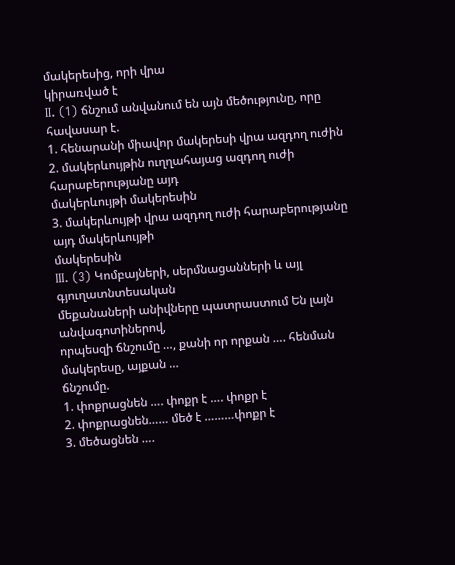մակերեսից, որի վրա
կիրառված է
II. (1) ճնշում անվանում են այն մեծությունը, որը հավասար է.
1. հենարանի միավոր մակերեսի վրա ազդող ուժին
2. մակերևույթին ուղղահայաց ազդող ուժի հարաբերությանը այդ
մակերևույթի մակերեսին
3. մակերևույթի վրա ազդող ուժի հարաբերությանը այդ մակերևույթի
մակերեսին
III. (3) Կոմբայների, սերմնացանների և այլ գյուղատնտեսական
մեքանաների անիվները պատրաստում Են լայն անվագոտիներով,
որպեսզի ճնշումը …, քանի որ որքան …. հենման մակերեսը, այքան …
ճնշումը.
1. փոքրացնեն …. փոքր է …. փոքր է
2. փոքրացնեն…… մեծ է ………փոքր է
3. մեծացնեն ….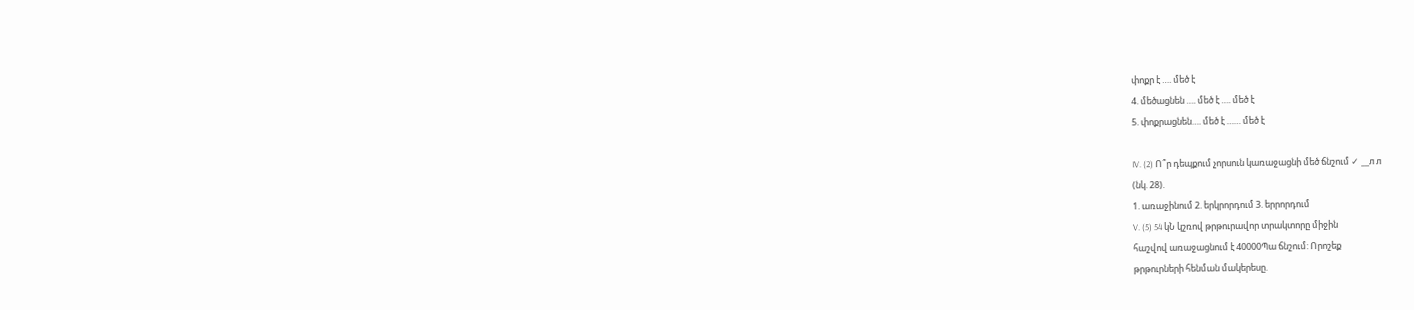փոքր է …. մեծ է
4. մեծացնեն …. մեծ է …. մեծ է
5. փոքրացնեն…. մեծ է …… մեծ է

IV. (2) Ո՞ր դեպքում չորսուն կառաջացնի մեծ ճնշում ✓ __л л
(նկ. 28).
1. առաջինում 2. երկրորդում 3. երրորդում
V. (5) 54 կՆ կշռով թրթուրավոր տրակտորը միջին
հաշվով առաջացնում է 40000Պա ճնշում: Որոշեք
թրթուրների հենման մակերեսը.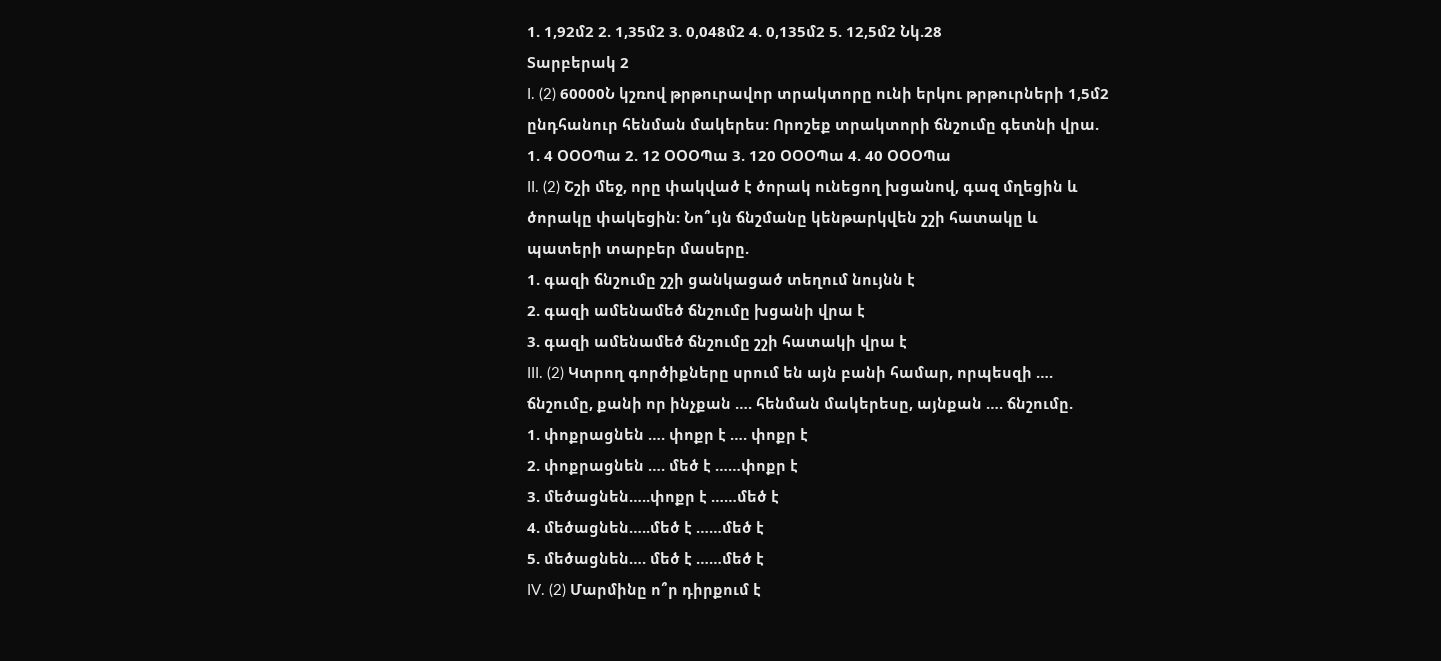1. 1,92մ2 2. 1,35մ2 3. 0,048մ2 4. 0,135մ2 5. 12,5մ2 Նկ.28
Տարբերակ 2
I. (2) 60000Ն կշռով թրթուրավոր տրակտորը ունի երկու թրթուրների 1,5մ2
ընդհանուր հենման մակերես: Որոշեք տրակտորի ճնշումը գետնի վրա.
1. 4 ՕՕՕՊա 2. 12 ՕՕՕՊա 3. 120 ՕՕՕՊա 4. 40 ՕՕՕՊա
II. (2) Շշի մեջ, որը փակված է ծորակ ունեցող խցանով, գազ մղեցին և
ծորակը փակեցին: Նո՞ւյն ճնշմանը կենթարկվեն շշի հատակը և
պատերի տարբեր մասերը.
1. գազի ճնշումը շշի ցանկացած տեղում նույնն է
2. գազի ամենամեծ ճնշումը խցանի վրա է
3. գազի ամենամեծ ճնշումը շշի հատակի վրա է
III. (2) Կտրող գործիքները սրում են այն բանի համար, որպեսզի ….
ճնշումը, քանի որ ինչքան …. հենման մակերեսը, այնքան …. ճնշումը.
1. փոքրացնեն …. փոքր է …. փոքր է
2. փոքրացնեն …. մեծ է ……փոքր է
3. մեծացնեն…..փոքր է ……մեծ է
4. մեծացնեն…..մեծ է ……մեծ է
5. մեծացնեն…. մեծ է ……մեծ է
IV. (2) Մարմինը ո՞ր դիրքում է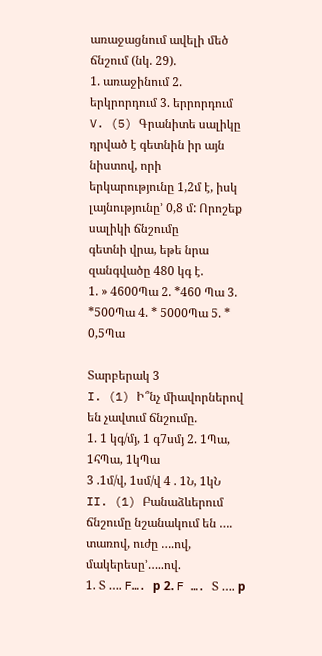առաջացնում ավելի մեծ ճնշում (նկ. 29).
1. առաջինում 2. երկրորդում 3. երրորդում
V. (5) Գրանիտե սալիկը դրված է գետնին իր այն նիստով, որի
երկարությունը 1,2մ է, իսկ լայնությունը’ 0,8 մ: Որոշեք սալիկի ճնշումը
գետնի վրա, եթե նրա զանգվածը 480 կգ է.
1. » 4600Պա 2. *460 Պա 3. *500Պա 4. * 5000Պա 5. * 0,5Պա

Տարբերակ 3
I. (1) Ի՞նչ միավորներով են չավտւմ ճնշումը.
1. 1 կգ/մյ, 1 գ7սմյ 2. 1Պա, 1հՊա, 1կՊա
3 .1մ/վ, 1սմ/վ 4 . 1Ն, 1կՆ
II. (1) Բանաձևերում ճնշումը նշանակում են …. տառով, ուժը ….ով,
մակերեսը’…..ով.
1. Տ …. F…. р 2. F …. Տ …. р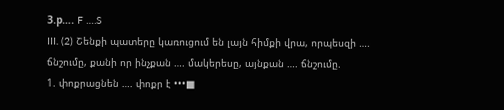З.р…. F ….S
III. (2) Շենքի պատերը կառուցում են լայն հիմքի վրա, որպեսզի ….
ճնշումը, քանի որ ինչքան …. մակերեսը, այնքան …. ճնշումը.
1. փոքրացնեն …. փոքր է •••■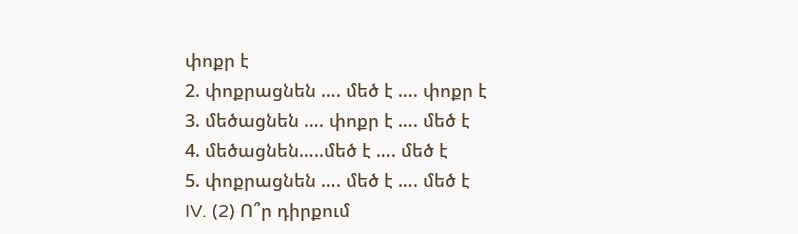փոքր է
2. փոքրացնեն …. մեծ է …. փոքր է
3. մեծացնեն …. փոքր է …. մեծ է
4. մեծացնեն…..մեծ է …. մեծ է
5. փոքրացնեն …. մեծ է …. մեծ է
IV. (2) Ո՞ր դիրքում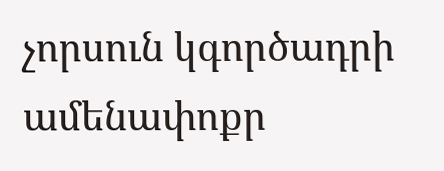չորսուն կգործադրի ամենափոքր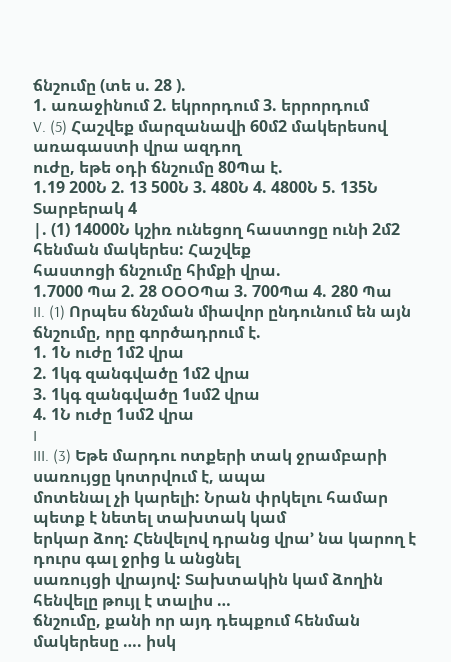ճնշումը (տե ս. 28 ).
1. առաջինում 2. եկրորդում 3. երրորդում
V. (5) Հաշվեք մարզանավի 60մ2 մակերեսով առագաստի վրա ազդող
ուժը, եթե օդի ճնշումը 80Պա է.
1.19 200Ն 2. 13 500Ն 3. 480Ն 4. 4800Ն 5. 135Ն
Տարբերակ 4
|. (1) 14000Ն կշիռ ունեցող հաստոցը ունի 2մ2 հենման մակերես: Հաշվեք
հաստոցի ճնշումը հիմքի վրա.
1.7000 Պա 2. 28 ՕՕՕՊա 3. 700Պա 4. 280 Պա
II. (1) Որպես ճնշման միավոր ընդունում են այն ճնշումը, որը գործադրում է.
1. 1Ն ուժը 1մ2 վրա
2. 1կգ զանգվածը 1մ2 վրա
3. 1կգ զանգվածը 1սմ2 վրա
4. 1Ն ուժը 1սմ2 վրա
I
III. (3) Եթե մարդու ոտքերի տակ ջրամբարի սառույցը կոտրվում է, ապա
մոտենալ չի կարելի: Նրան փրկելու համար պետք է նետել տախտակ կամ
երկար ձող: Հենվելով դրանց վրա’ նա կարող է դուրս գալ ջրից և անցնել
սառույցի վրայով: Տախտակին կամ ձողին հենվելը թույլ է տալիս …
ճնշումը, քանի որ այդ դեպքում հենման մակերեսը …. իսկ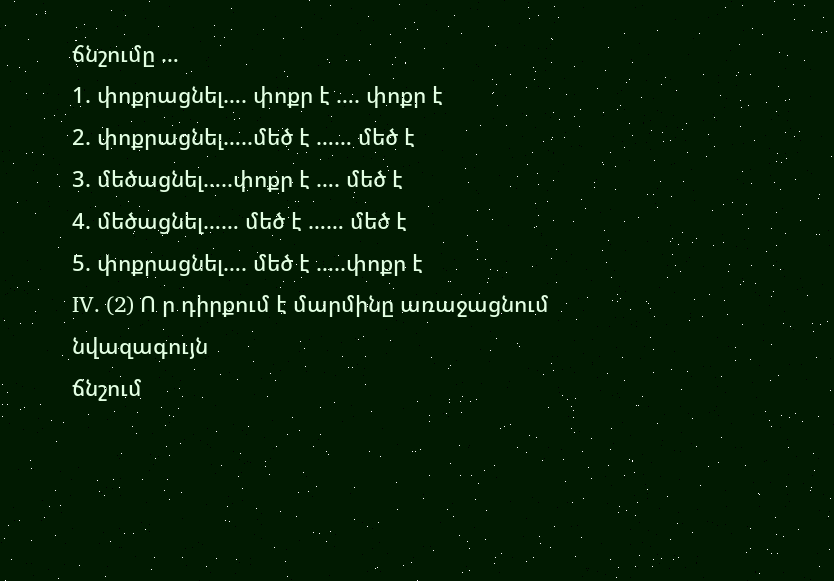ճնշումը …
1. փոքրացնել…. փոքր է …. փոքր է
2. փոքրացնել…..մեծ է …… մեծ է
3. մեծացնել…..փոքր է …. մեծ է
4. մեծացնել…… մեծ է …… մեծ է
5. փոքրացնել…. մեծ է …..փոքր է
IV. (2) Ո ր դիրքում է մարմինը առաջացնում նվազագույն
ճնշում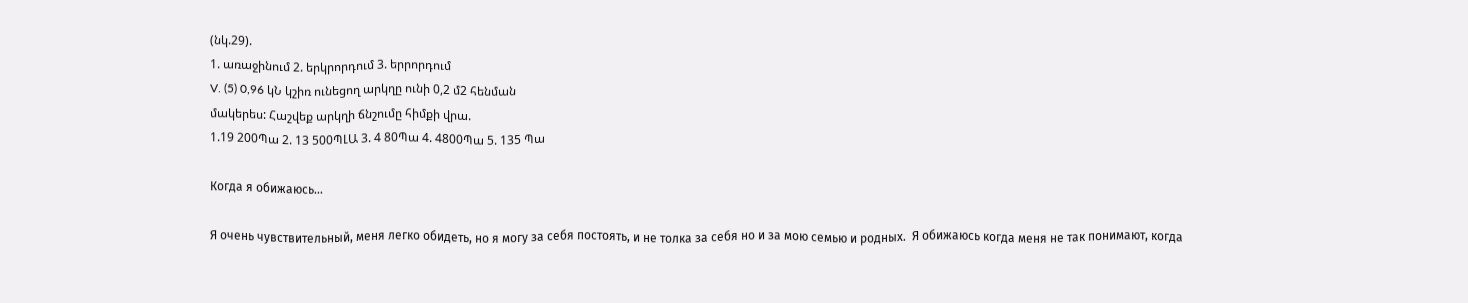(նկ.29).
1. առաջինում 2. երկրորդում 3. երրորդում
V. (5) 0,96 կՆ կշիռ ունեցող արկղը ունի 0,2 մ2 հենման
մակերես: Հաշվեք արկղի ճնշումը հիմքի վրա.
1.19 200Պա 2. 13 500ՊԼԱ 3. 4 80Պա 4. 4800Պա 5. 135 Պա

Когда я обижаюсь…

Я очень чувствительный, меня легко обидеть, но я могу за себя постоять, и не толка за себя но и за мою семью и родных.  Я обижаюсь когда меня не так понимают, когда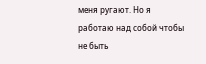меня ругают. Но я работаю над собой чтобы не быть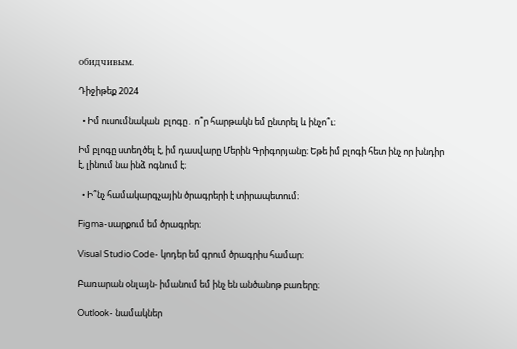обидчивым.

Դիջիթեք 2024

  • Իմ ուսումնական  բլոգը․ ո՞ր հարթակն եմ ընտրել և ինչո՞ւ։

Իմ բլոգը ստեղծել է, իմ դասվարը Մերին Գրիգորյանը։ Եթե իմ բլոգի հետ ինչ որ խնդիր է, լինում նա ինձ ոգնում է։

  • Ի՞նչ համակարգչային ծրագրերի է տիրապետում։

Figma-սարքում եմ ծրագրեր։

Visual Studio Code- կոդեր եմ գրում ծրագրիս համար։

Բառարան օնլայն- իմանում եմ ինչ են անծանոթ բառերը։

Outlook- նամակներ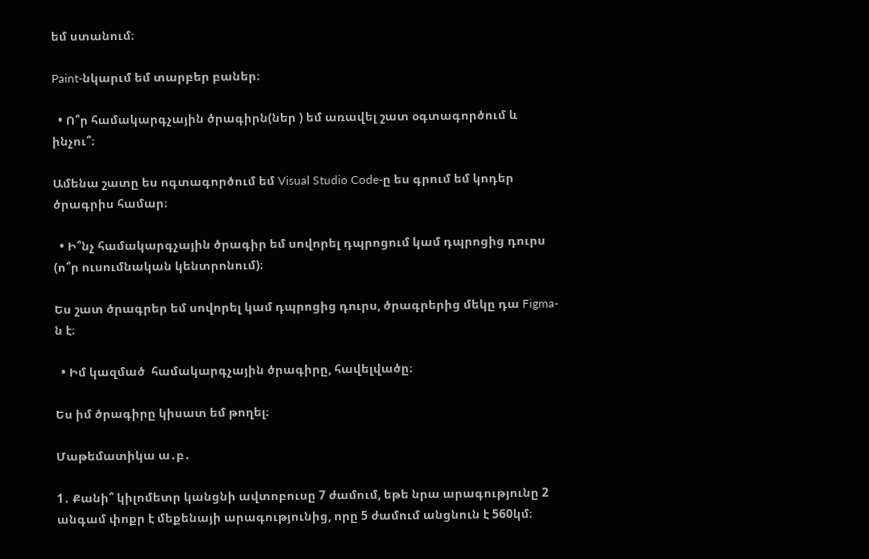եմ ստանում։

Paint-նկարւմ եմ տարբեր բաներ։

  • Ո՞ր համակարգչային ծրագիրն(ներ ) եմ առավել շատ օգտագործում և ինչու՞։

Ամենա շատը ես ոգտագործում եմ Visual Studio Code-ը ես գրում եմ կոդեր ծրագրիս համար։

  • Ի՞նչ համակարգչային ծրագիր եմ սովորել դպրոցում կամ դպրոցից դուրս (ո՞ր ուսումնական կենտրոնում)։

Ես շատ ծրագրեր եմ սովորել կամ դպրոցից դուրս, ծրագրերից մեկը դա Figma-ն է։

  • Իմ կազմած  համակարգչային ծրագիրը, հավելվածը։

Ես իմ ծրագիրը կիսատ եմ թողել։

Մաթեմատիկա ա․բ․

1․ Քանի՞ կիլոմետր կանցնի ավտոբուսը 7 ժամում, եթե նրա արագությունը 2 անգամ փոքր է մեքենայի արագությունից, որը 5 ժամում անցնուն է 560կմ։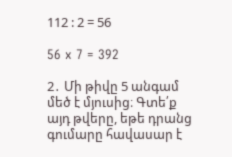112 : 2 = 56

56 x 7 = 392

2․ Մի թիվը 5 անգամ մեծ է մյուսից։ Գտե՛ք այդ թվերը, եթե դրանց գումարը հավասար է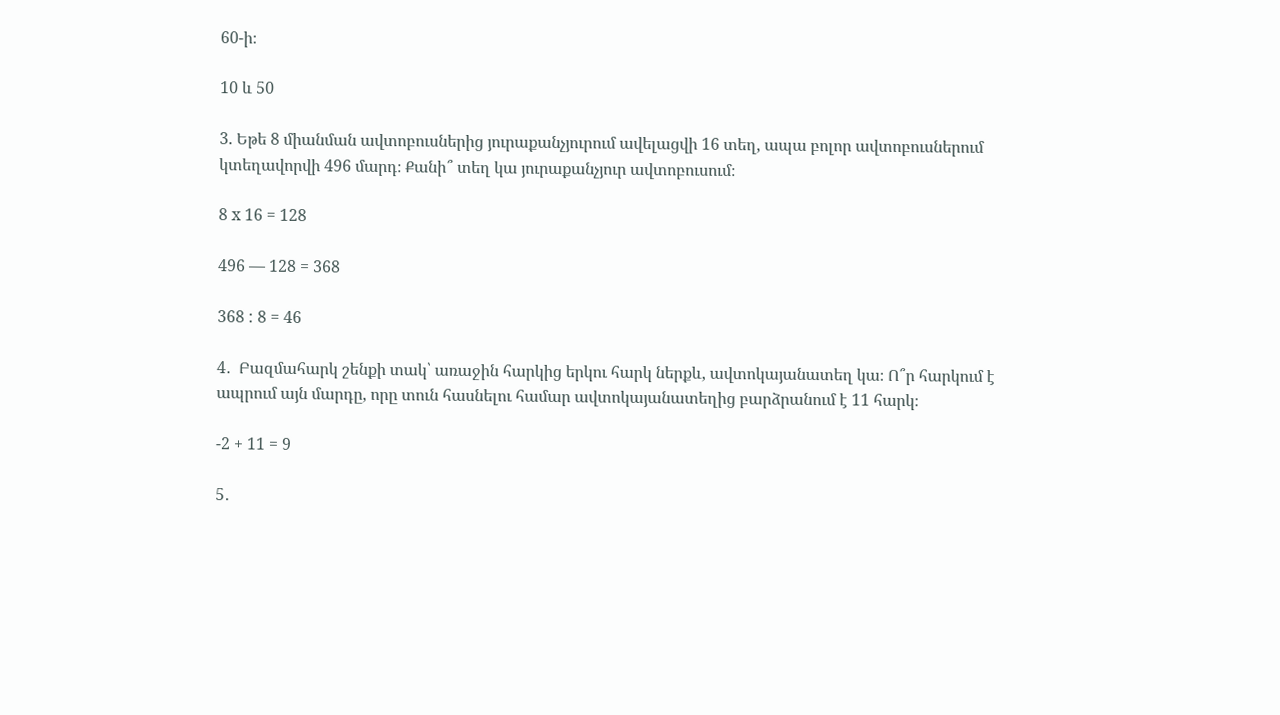60-ի։

10 և 50

3. Եթե 8 միանման ավտոբուսներից յուրաքանչյուրում ավելացվի 16 տեղ, ապա բոլոր ավտոբուսներում կտեղավորվի 496 մարդ։ Քանի՞ տեղ կա յուրաքանչյուր ավտոբուսում։

8 x 16 = 128

496 — 128 = 368

368 : 8 = 46

4․  Բազմահարկ շենքի տակ՝ առաջին հարկից երկու հարկ ներքև, ավտոկայանատեղ կա։ Ո՞ր հարկում է ապրում այն մարդը, որը տուն հասնելու համար ավտոկայանատեղից բարձրանում է 11 հարկ։

-2 + 11 = 9

5․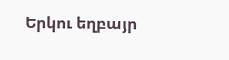Երկու եղբայր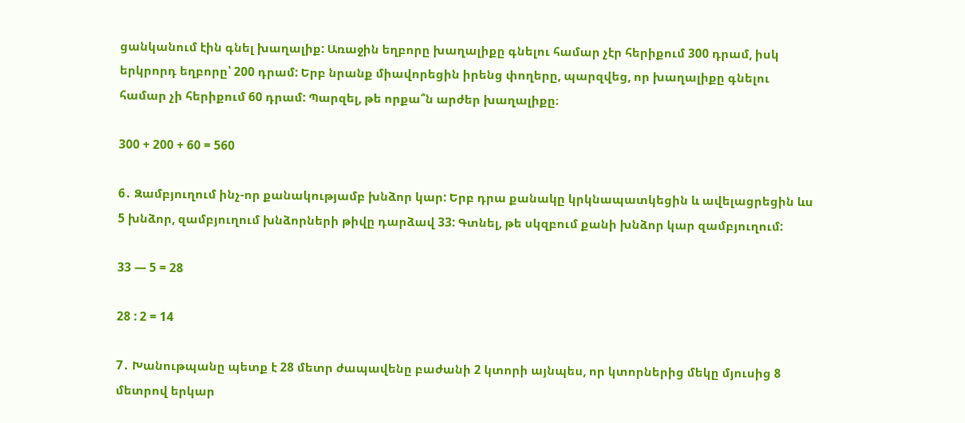ցանկանում էին գնել խաղալիք: Առաջին եղբորը խաղալիքը գնելու համար չէր հերիքում 300 դրամ, իսկ երկրորդ եղբորը՝ 200 դրամ: Երբ նրանք միավորեցին իրենց փողերը, պարզվեց, որ խաղալիքը գնելու համար չի հերիքում 60 դրամ: Պարզել, թե որքա՞ն արժեր խաղալիքը։

300 + 200 + 60 = 560

6․ Զամբյուղում ինչ-որ քանակությամբ խնձոր կար: Երբ դրա քանակը կրկնապատկեցին և ավելացրեցին ևս 5 խնձոր, զամբյուղում խնձորների թիվը դարձավ 33: Գտնել, թե սկզբում քանի խնձոր կար զամբյուղում:

33 — 5 = 28

28 : 2 = 14

7․ Խանութպանը պետք է 28 մետր ժապավենը բաժանի 2 կտորի այնպես, որ կտորներից մեկը մյուսից 8 մետրով երկար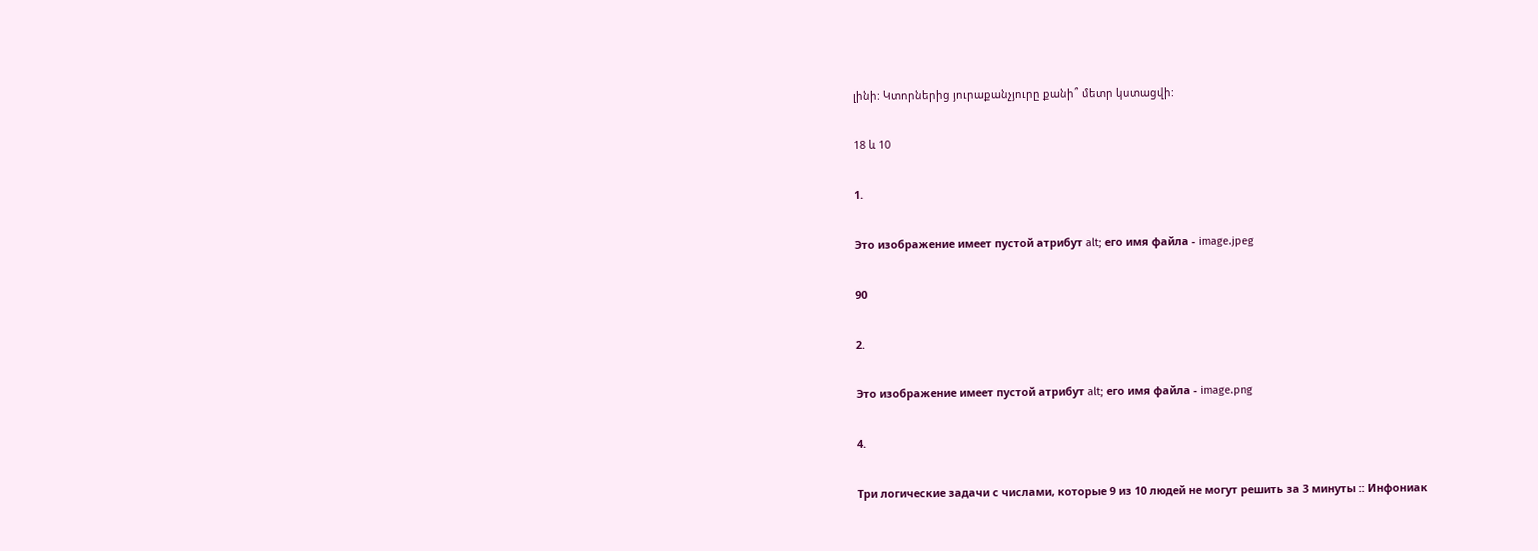լինի: Կտորներից յուրաքանչյուրը քանի՞ մետր կստացվի:

18 և 10

1.

Это изображение имеет пустой атрибут alt; его имя файла - image.jpeg

90

2.

Это изображение имеет пустой атрибут alt; его имя файла - image.png

4.

Три логические задачи с числами, которые 9 из 10 людей не могут решить за 3 минуты :: Инфониак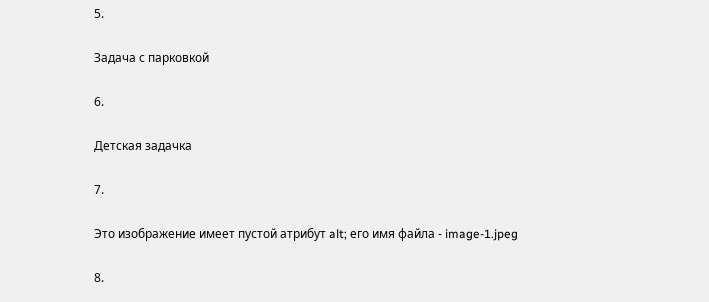5.

Задача с парковкой

6.

Детская задачка

7.

Это изображение имеет пустой атрибут alt; его имя файла - image-1.jpeg

8.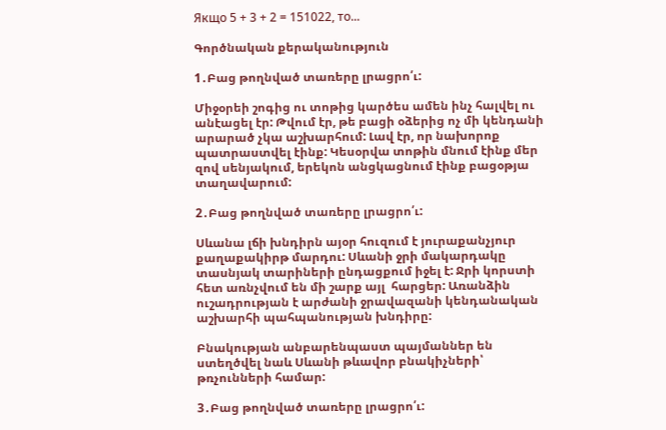Якщо 5 + 3 + 2 = 151022, то...

Գործնական քերականություն

1․Բաց թողնված տառերը լրացրո՛ւ:

Միջօրեի շոգից ու տոթից կարծես ամեն ինչ հալվել ու անէացել էր: Թվում էր, թե բացի օձերից ոչ մի կենդանի արարած չկա աշխարհում: Լավ էր, որ նախորոք պատրաստվել էինք: Կեսօրվա տոթին մնում էինք մեր զով սենյակում, երեկոն անցկացնում էինք բացօթյա տաղավարում:

2․Բաց թողնված տառերը լրացրո՛ւ:

Սևանա լճի խնդիրն այօր հուզում է յուրաքանչյուր քաղաքակիրթ մարդու: Սևանի ջրի մակարդակը տասնյակ տարիների ընդացքում իջել է: Ջրի կորստի հետ առնչվում են մի շարք այլ  հարցեր: Առանձին ուշադրության է արժանի ջրավազանի կենդանական աշխարհի պահպանության խնդիրը:

Բնակության անբարենպաստ պայմաններ են ստեղծվել նաև Սևանի թևավոր բնակիչների՝ թռչունների համար:

3․Բաց թողնված տառերը լրացրո՛ւ: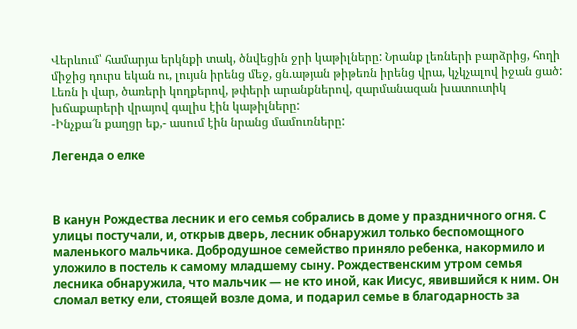Վերևում՝ համարյա երկնքի տակ, ծնվեցին ջրի կաթիլները: Նրանք լեռների բարձրից, հողի միջից դուրս եկան ու, լույսն իրենց մեջ, ցն.աթյան թիթեռն իրենց վրա, կչկչալով իջան ցած: Լեռն ի վար, ծառերի կողքերով, թփերի արանքներով, զարմանազան խատուտիկ խճաքարերի վրայով գալիս էին կաթիլները:
-Ինչքա՜ն քաղցր եք,- ասում էին նրանց մամուռները:

Легенда о елке



В канун Рождества лесник и его семья собрались в доме у праздничного огня. С улицы постучали, и, открыв дверь, лесник обнаружил только беспомощного маленького мальчика. Добродушное семейство приняло ребенка, накормило и уложило в постель к самому младшему сыну. Рождественским утром семья лесника обнаружила, что мальчик — не кто иной, как Иисус, явившийся к ним. Он сломал ветку ели, стоящей возле дома, и подарил семье в благодарность за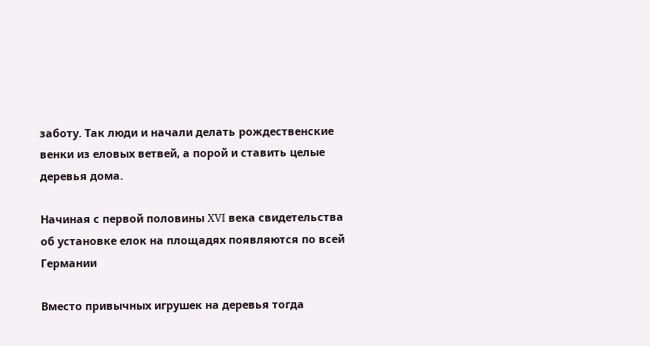заботу. Так люди и начали делать рождественские венки из еловых ветвей, а порой и ставить целые деревья дома.

Начиная с первой половины XVI века свидетельства об установке елок на площадях появляются по всей Германии

Вместо привычных игрушек на деревья тогда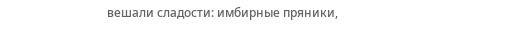вешали сладости: имбирные пряники,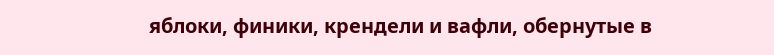яблоки, финики, крендели и вафли, обернутые в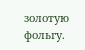золотую фольгу.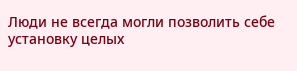Люди не всегда могли позволить себе установку целых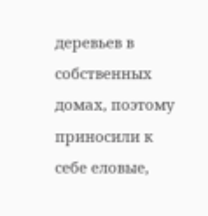деревьев в собственных домах, поэтому приносили к себе еловые,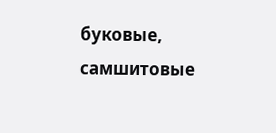буковые, самшитовые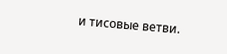и тисовые ветви.